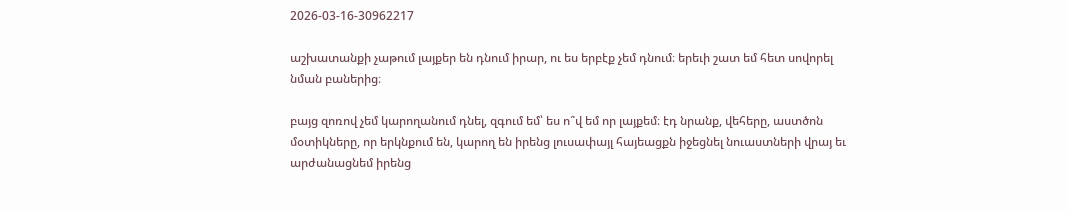2026-03-16-30962217

աշխատանքի չաթում լայքեր են դնում իրար, ու ես երբէք չեմ դնում։ երեւի շատ եմ հետ սովորել նման բաներից։

բայց զոռով չեմ կարողանում դնել, զգում եմ՝ ես ո՞վ եմ որ լայքեմ։ էդ նրանք, վեհերը, աստծոն մօտիկները, որ երկնքում են, կարող են իրենց լուսափայլ հայեացքն իջեցնել նուաստների վրայ եւ արժանացնեմ իրենց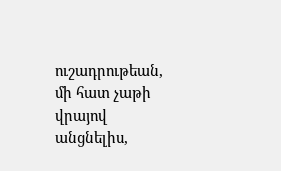ուշադրութեան, մի հատ չաթի վրայով անցնելիս,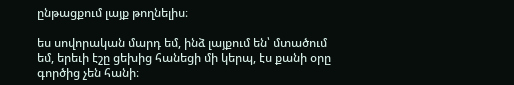ընթացքում լայք թողնելիս։

ես սովորական մարդ եմ, ինձ լայքում են՝ մտածում եմ, երեւի էշը ցեխից հանեցի մի կերպ, էս քանի օրը գործից չեն հանի։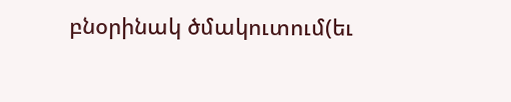բնօրինակ ծմակուտում(եւ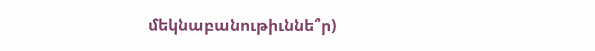մեկնաբանութիւննե՞ր)